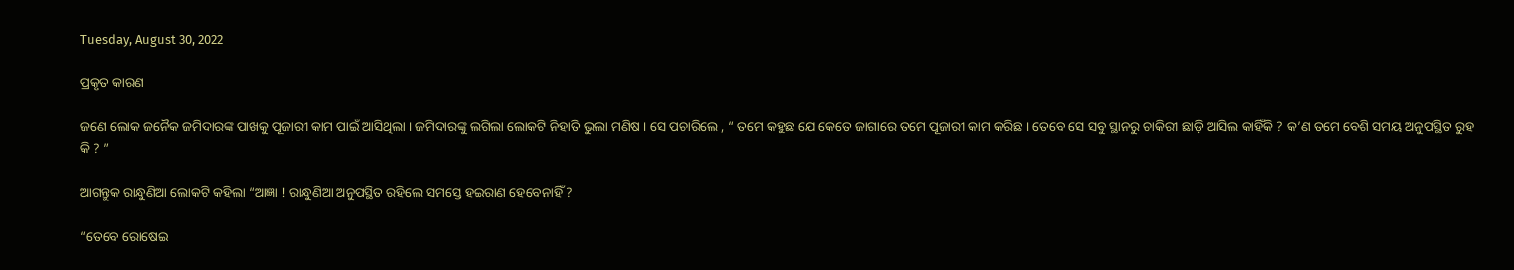Tuesday, August 30, 2022

ପ୍ରକୃତ କାରଣ

ଜଣେ ଲୋକ ଜନୈକ ଜମିଦାରଙ୍କ ପାଖକୁ ପୂଜାରୀ କାମ ପାଇଁ ଆସିଥିଲା । ଜମିଦାରଙ୍କୁ ଲଗିଲା ଲୋକଟି ନିହାତି ଭୁଲା ମଣିଷ । ସେ ପଚାରିଲେ , “ ତମେ କହୁଛ ଯେ କେତେ ଜାଗାରେ ତମେ ପୂଜାରୀ କାମ କରିଛ । ତେବେ ସେ ସବୁ ସ୍ଥାନରୁ ଚାକିରୀ ଛାଡ଼ି ଆସିଲ କାହିଁକି ? କ’ଣ ତମେ ବେଶି ସମୟ ଅନୁପସ୍ଥିତ ରୁହ କି ? ”

ଆଗନ୍ତୁକ ରାନ୍ଧୁଣିଆ ଲୋକଟି କହିଲା “ଆଜ୍ଞା ! ରାନ୍ଧୁଣିଆ ଅନୁପସ୍ଥିତ ରହିଲେ ସମସ୍ତେ ହଇରାଣ ହେବେନାହିଁ ?

“ତେବେ ରୋଷେଇ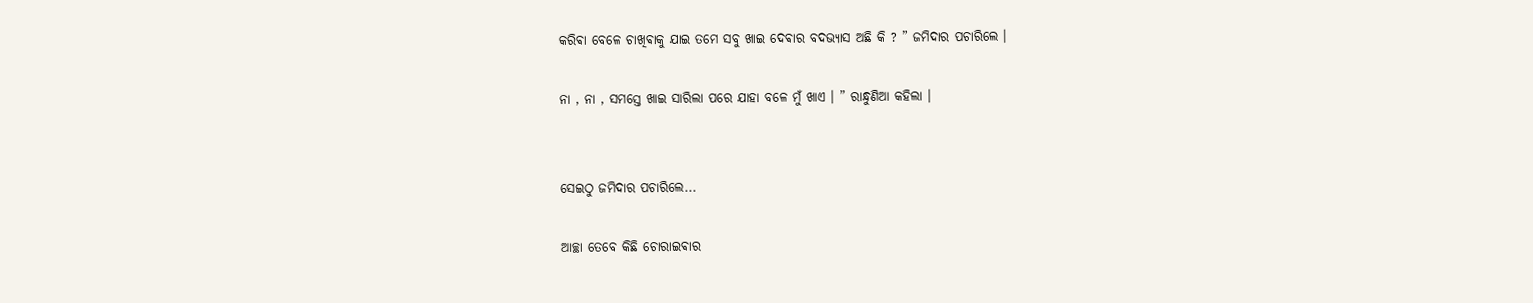କରିଵା ବେଳେ ଚାଖିଵାକୁ ଯାଇ ତମେ ସବୁ ଖାଇ ଦେଵାର ବଦଭ୍ୟାସ ଅଛି କି ? ” ଜମିଦାର ପଚାରିଲେ ।

ନା , ନା , ସମସ୍ତେ ଖାଇ ସାରିଲା ପରେ ଯାହା ବଳେ ମୁଁ ଖାଏ । ” ରାନ୍ଧୁଣିଆ କହିଲା ।


ସେଇଠୁ ଜମିଦାର ପଚାରିଲେ...

ଆଚ୍ଛା ତେବେ କିଛି ଚୋରାଇଵାର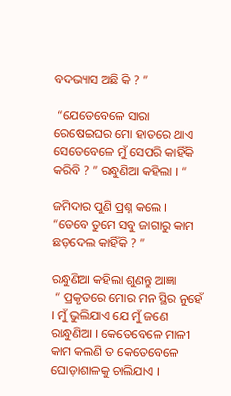ବଦଭ୍ୟାସ ଅଛି କି ? ”

 “ଯେତେବେଳେ ସାରା ରେଷେଇଘର ମୋ ହାତରେ ଥାଏ ସେତେବେଳେ ମୁଁ ସେପରି କାହିଁକି କରିବି ? ” ରନ୍ଧୁଣିଆ କହିଲା । “

ଜମିଦାର ପୁଣି ପ୍ରଶ୍ନ କଲେ ।
“ତେବେ ତୁମେ ସବୁ ଜାଗାରୁ କାମ ଛଡ଼ଦେଲ କାହିଁକି ? ”

ରନ୍ଧୁଣିଆ କହିଲା ଶୁଣନ୍ତୁ ଆଜ୍ଞା
 “ ପ୍ରକୃତରେ ମୋର ମନ ସ୍ଥିର ନୁହେଁ । ମୁଁ ଭୁଲିଯାଏ ଯେ ମୁଁ ଜଣେ ରାନ୍ଧୁଣିଆ । କେତେବେଳେ ମାଳୀ କାମ କଲଣି ତ କେତେବେଳେ ଘୋଡ଼ାଶାଳକୁ ଚାଲିଯାଏ ।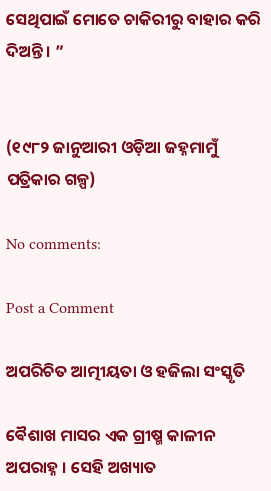ସେଥିପାଇଁ ମୋତେ ଚାକିରୀରୁ ବାହାର କରି ଦିଅନ୍ତି । ”


(୧୯୮୨ ଜାନୁଆରୀ ଓଡ଼ିଆ ଜହ୍ନମାମୁଁ ପତ୍ରିକାର ଗଳ୍ପ)

No comments:

Post a Comment

ଅପରିଚିତ ଆତ୍ମୀୟତା ଓ ହଜିଲା ସଂସ୍କୃତି

ଵୈଶାଖ ମାସର ଏକ ଗ୍ରୀଷ୍ମ କାଳୀନ ଅପରାହ୍ନ । ସେହି ଅଖ୍ୟାତ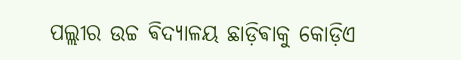ପଲ୍ଲୀର ଉଚ୍ଚ ଵିଦ୍ୟାଳୟ ଛାଡ଼ିଵାକୁ କୋଡ଼ିଏ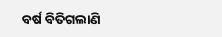ବର୍ଷ ବିତିଗଲାଣି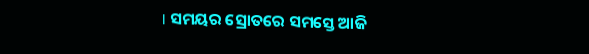। ସମୟର ସ୍ରୋତରେ ସମସ୍ତେ ଆଜି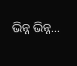ଭିନ୍ନ ଭିନ୍ନ...